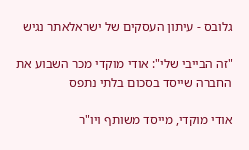גלובס - עיתון העסקים של ישראלאתר נגיש

"זה הבייבי שלי": אודי מוקדי מכר השבוע את החברה שייסד בסכום בלתי נתפס

אודי מוקדי, מייסד משותף ויו"ר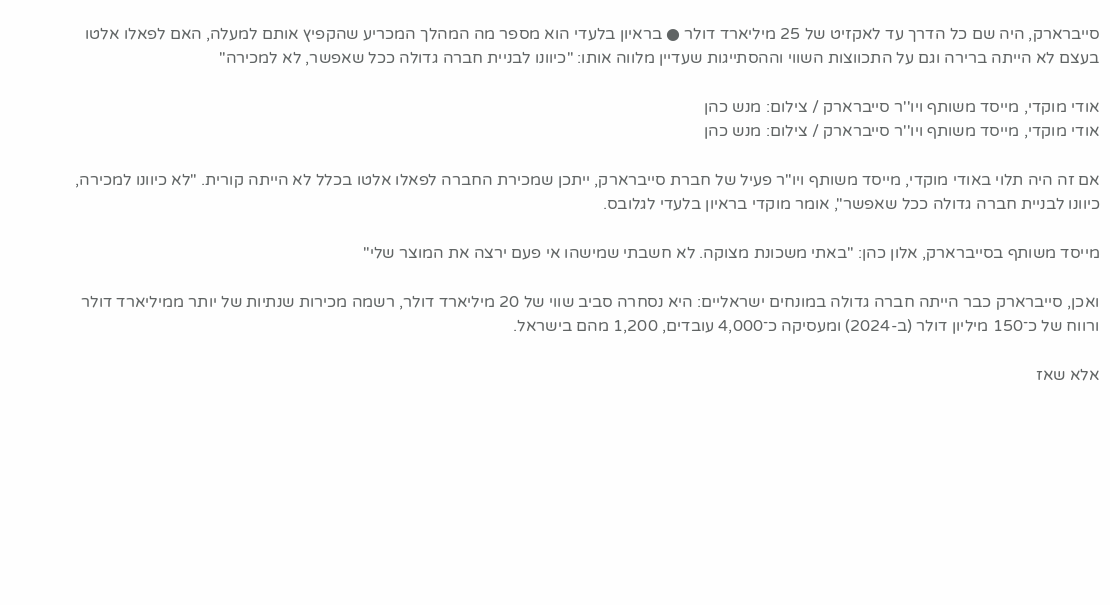סייברארק, היה שם כל הדרך עד לאקזיט של 25 מיליארד דולר ● בראיון בלעדי הוא מספר מה המהלך המכריע שהקפיץ אותם למעלה, האם לפאלו אלטו בעצם לא הייתה ברירה וגם על התכווצות השווי וההסתייגות שעדיין מלווה אותו: "כיוונו לבניית חברה גדולה ככל שאפשר, לא למכירה"

אודי מוקדי, מייסד משותף ויו''ר סייברארק / צילום: מנש כהן
אודי מוקדי, מייסד משותף ויו''ר סייברארק / צילום: מנש כהן

אם זה היה תלוי באודי מוקדי, מייסד משותף ויו"ר פעיל של חברת סייברארק, ייתכן שמכירת החברה לפאלו אלטו בכלל לא הייתה קורית. "לא כיוונו למכירה, כיוונו לבניית חברה גדולה ככל שאפשר", אומר מוקדי בראיון בלעדי לגלובס.

מייסד משותף בסייברארק, אלון כהן: "באתי משכונת מצוקה. לא חשבתי שמישהו אי פעם ירצה את המוצר שלי"

ואכן, סייברארק כבר הייתה חברה גדולה במונחים ישראליים: היא נסחרה סביב שווי של 20 מיליארד דולר, רשמה מכירות שנתיות של יותר ממיליארד דולר ורווח של כ־150 מיליון דולר (ב-2024) ומעסיקה כ־4,000 עובדים, 1,200 מהם בישראל.

אלא שאז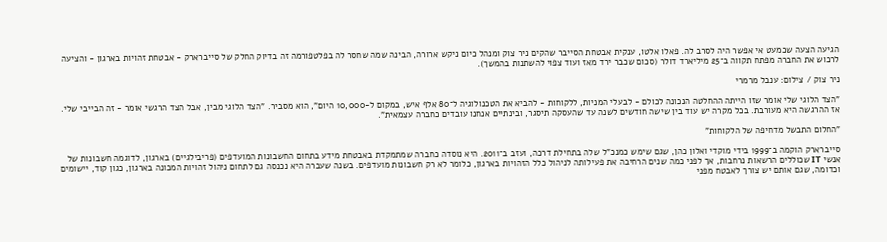הגיעה הצעה שכמעט אי אפשר היה לסרב לה. פאלו אלטו, ענקית אבטחת הסייבר שהקים ניר צוק ומנהל כיום ניקש ארורה, הבינה שמה שחסר לה בפלטפורמה זה בדיוק החלק של סייברארק - אבטחת זהויות בארגון - והציעה לרכוש את החברה מפתח תקווה ב־25 מיליארד דולר (סכום שכבר ירד מאז ועוד צפוי להשתנות בהמשך).

ניר צוק / צילום: ענבל מרמרי

"הצד הלוגי שלי אומר שזו הייתה ההחלטה הנכונה לכולם - לבעלי המניות, ללקוחות - להביא את הטכנולוגיה ל־80 אלף איש, במקום ל-10,000 היום", הוא מסביר. "הצד הלוגי מבין, אבל הצד הרגשי אומר - זה הבייבי שלי. אז ההרגשה היא מעורבת. בכל מקרה יש עוד בין שישה חודשים לשנה עד שהעסקה תיסגר, ובינתיים אנחנו עובדים כחברה עצמאית".

"החלום התבשל מדחיפה של הלקוחות"

סייברארק הוקמה ב־1999 בידי מוקדי ואלון כהן, שגם שימש כמנכ"ל שלה בתחילת דרכה, ועזב ב־2011. היא נוסדה כחברה שמתמקדת באבטחת מידע בתחום החשבונות המועדפים (פריבילגיים) בארגון, לדוגמה חשבונות של אנשי IT שכוללים הרשאות נרחבות, אך לפני כמה שנים הרחיבה את פעילותה לניהול כלל הזהויות בארגון, כלומר לא רק חשבונות מועדפים. בשנה שעברה היא נכנסה גם לתחום ניהול זהויות המכונה בארגון, כגון קוד, יישומים וכדומה, שגם אותם יש צורך לאבטח מפני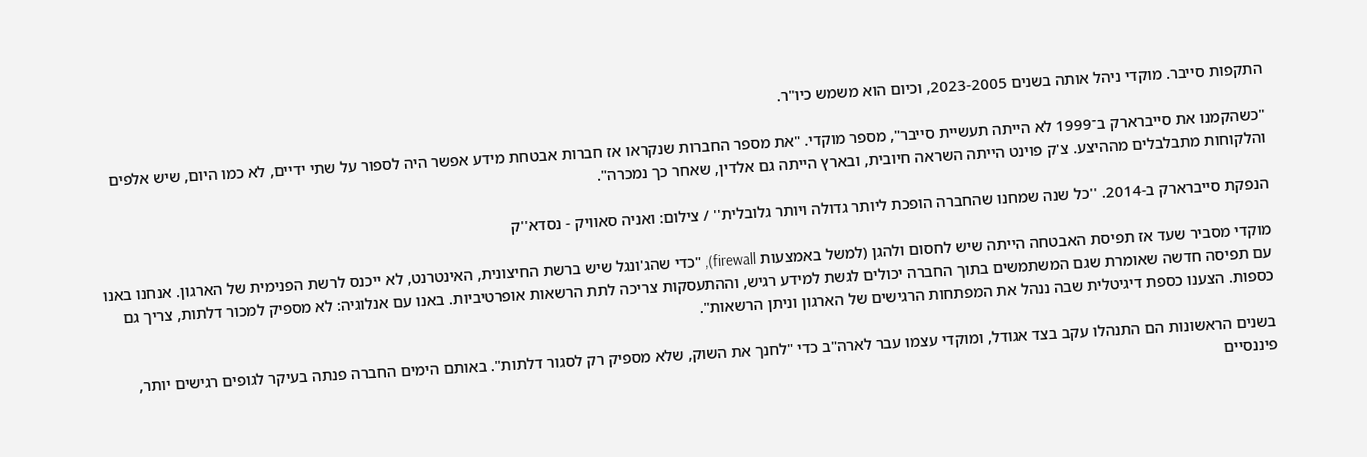התקפות סייבר. מוקדי ניהל אותה בשנים 2023-2005, וכיום הוא משמש כיו"ר.

"כשהקמנו את סייברארק ב־1999 לא הייתה תעשיית סייבר", מספר מוקדי. "את מספר החברות שנקראו אז חברות אבטחת מידע אפשר היה לספור על שתי ידיים, לא כמו היום, שיש אלפים והלקוחות מתבלבלים מההיצע. צ'ק פוינט הייתה השראה חיובית, ובארץ הייתה גם אלדין, שאחר כך נמכרה".

הנפקת סייברארק ב-2014. ''כל שנה שמחנו שהחברה הופכת ליותר גדולה ויותר גלובלית'' / צילום: ואניה סאוויק - נסדא''ק

מוקדי מסביר שעד אז תפיסת האבטחה הייתה שיש לחסום ולהגן (למשל באמצעות firewall), "כדי שהג'ונגל שיש ברשת החיצונית, האינטרנט, לא ייכנס לרשת הפנימית של הארגון. אנחנו באנו עם תפיסה חדשה שאומרת שגם המשתמשים בתוך החברה יכולים לגשת למידע רגיש, וההתעסקות צריכה לתת הרשאות אופרטיביות. באנו עם אנלוגיה: לא מספיק למכור דלתות, צריך גם כספות. הצענו כספת דיגיטלית שבה ננהל את המפתחות הרגישים של הארגון וניתן הרשאות".

בשנים הראשונות הם התנהלו עקב בצד אגודל, ומוקדי עצמו עבר לארה"ב כדי "לחנך את השוק, שלא מספיק רק לסגור דלתות". באותם הימים החברה פנתה בעיקר לגופים רגישים יותר, פיננסיים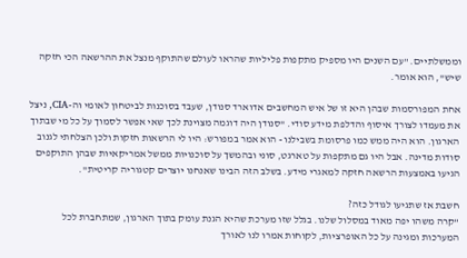וממשלתיים. "עם השנים היו מספיק מתקפות פליליות שהראו לעולם שהתוקף מנצל את ההרשאה הכי חזקה שיש", הוא אומר.

אחת המפורסמות שבהן היא זו של איש המחשבים אדוארד סנודן, שעבד בסוכנות לביטחון לאומי וה-CIA, ניצל את מעמדו לצורך איסוף והדלפת מידע סודי. "סנודן היה דוגמה מצוינת לכך שאי אפשר לסמוך על כל מי שבתוך הארגון. הוא היה ממש כמו פרסומת בשבילנו - הוא אמר במפורש: היו לי הרשאות חזקות ולכן הצלחתי לגנוב סודות מדינה. אבל היו גם מתקפות על טארגט, סוני ובהמשך על סוכנויות ממשל אמריקאיות שבהן התוקפים הגיעו באמצעות הרשאה חזקה למאגרי מידע. בשלב הזה הבינו שאנחנו יוצרים קטגוריה קריטית".

חשבת אז שתגיעו לגודל כזה?
"קרה משהו יפה מאוד במסלול שלנו. בגלל שזו מערכת שהיא הגנת עומק בתוך הארגון, שמתחברת לכל המערכות ומגינה על כל האופרציות, לקוחות אמרו לנו לאורך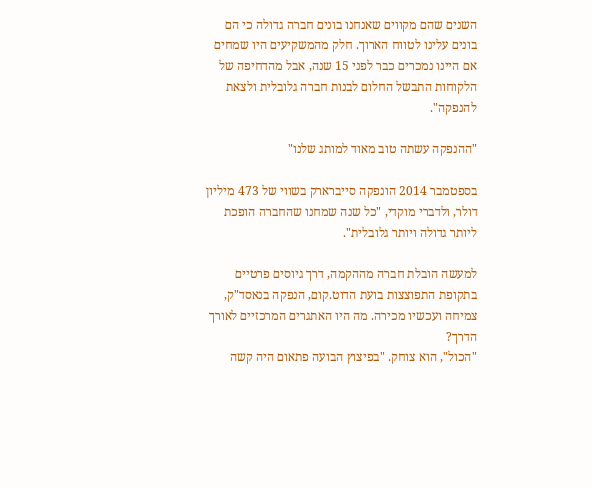השנים שהם מקווים שאנחנו בונים חברה גדולה כי הם בונים עלינו לטווח הארוך. חלק מהמשקיעים היו שמחים אם היינו נמכרים כבר לפני 15 שנה, אבל מהדחיפה של הלקוחות התבשל החלום לבנות חברה גלובלית ולצאת להנפקה".

"ההנפקה עשתה טוב מאוד למותג שלנו"

בספטמבר 2014 הונפקה סייברארק בשווי של 473 מיליון דולר, ולדברי מוקדי, "כל שנה שמחנו שהחברה הופכת ליותר גדולה ויותר גלובלית".

למעשה הובלת חברה מההקמה, דרך גיוסים פרטיים בתקופת התפוצצות בועת הדוט.קום, הנפקה בנאסד"ק, צמיחה ועכשיו מכירה. מה היו האתגרים המרכזיים לאורך הדרך?
"הכול", הוא צוחק. "בפיצוץ הבועה פתאום היה קשה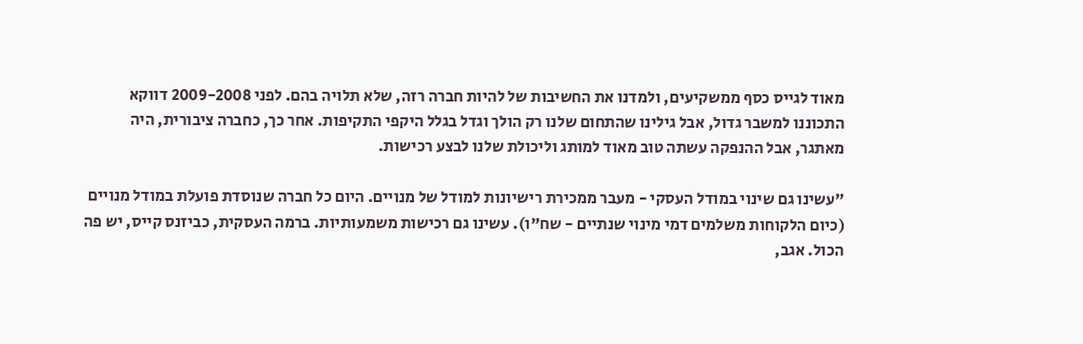מאוד לגייס כסף ממשקיעים, ולמדנו את החשיבות של להיות חברה רזה, שלא תלויה בהם. לפני 2009-2008 דווקא התכוננו למשבר גדול, אבל גילינו שהתחום שלנו רק הולך וגדל בגלל היקפי התקיפות. אחר כך, כחברה ציבורית, היה מאתגר, אבל ההנפקה עשתה טוב מאוד למותג וליכולת שלנו לבצע רכישות.

"עשינו גם שינוי במודל העסקי - מעבר ממכירת רישיונות למודל של מנויים. היום כל חברה שנוסדת פועלת במודל מנויים (כיום הלקוחות משלמים דמי מינוי שנתיים - שח"ו). עשינו גם רכישות משמעותיות. ברמה העסקית, כביזנס קייס, יש פה הכול. אגב,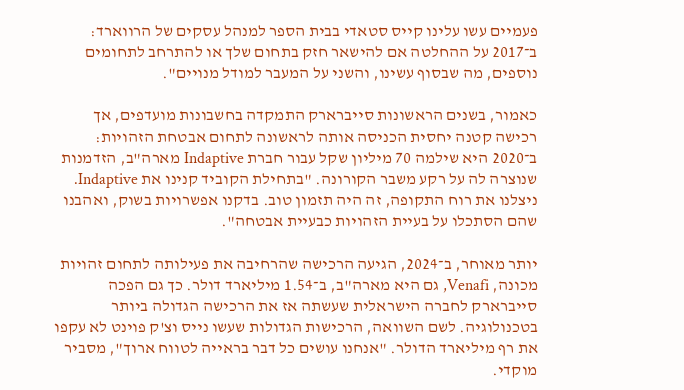פעמיים עשו עלינו קייס סטאדי בבית הספר למנהל עסקים של הרווארד: ב־2017 על ההחלטה אם להישאר חזק בתחום שלך או להתרחב לתחומים נוספים, מה שבסוף עשינו, והשני על המעבר למודל מנויים".

כאמור, בשנים הראשונות סייברארק התמקדה בחשבונות מועדפים, אך רכישה קטנה יחסית הכניסה אותה לראשונה לתחום אבטחת הזהויות: ב־2020 היא שילמה 70 מיליון שקל עבור חברת Indaptive מארה"ב, הזדמנות שנוצרה לה על רקע משבר הקורונה. "בתחילת הקוביד קנינו את Indaptive. ניצלנו את רוח התקופה, זה היה תזמון טוב. בדקנו אפשרויות בשוק, ואהבנו שהם הסתכלו על בעיית הזהויות כבעיית אבטחה".

יותר מאוחר, ב־2024, הגיעה הרכישה שהרחיבה את פעילותה לתחום זהויות מכונה, Venafi, גם היא מארה"ב, ב־1.54 מיליארד דולר. כך גם הפכה סייברארק לחברה הישראלית שעשתה אז את הרכישה הגדולה ביותר בטכנולוגיה. לשם השוואה, הרכישות הגדולות שעשו נייס וצ'ק פוינט לא עקפו את רף מיליארד הדולר. "אנחנו עושים כל דבר בראייה לטווח ארוך", מסביר מוקדי.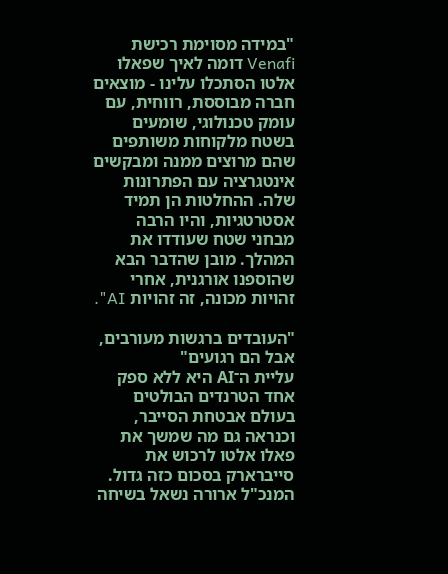"במידה מסוימת רכישת Venafi דומה לאיך שפאלו אלטו הסתכלו עלינו - מוצאים חברה מבוססת, רווחית, עם עומק טכנולוגי, שומעים בשטח מלקוחות משותפים שהם מרוצים ממנה ומבקשים אינטגרציה עם הפתרונות שלה. ההחלטות הן תמיד אסטרטגיות, והיו הרבה מבחני שטח שעודדו את המהלך. מובן שהדבר הבא שהוספנו אורגנית, אחרי זהויות מכונה, זה זהויות AI".

"העובדים ברגשות מעורבים, אבל הם רגועים"
עליית ה־AI היא ללא ספק אחד הטרנדים הבולטים בעולם אבטחת הסייבר, וכנראה גם מה שמשך את פאלו אלטו לרכוש את סייברארק בסכום כזה גדול. המנכ"ל ארורה נשאל בשיחה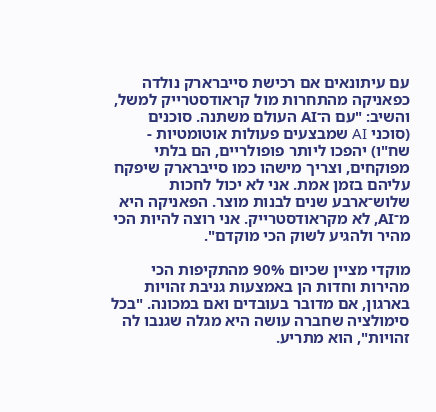עם עיתונאים אם רכישת סייברארק נולדה כפאניקה מהתחרות מול קראודסטרייק למשל, והשיב: "עם ה־AI העולם משתנה. סוכנים (סוכני AI שמבצעים פעולות אוטומטיות - שח"ו) יהפכו ליותר פופולריים, הם בלתי מפוקחים, וצריך מישהו כמו סייברארק שיפקח עליהם בזמן אמת. אני לא יכול לחכות שלוש־ארבע שנים לבנות מוצר. הפאניקה היא מ־AI, לא מקראודסטרייק. אני רוצה להיות הכי מהיר ולהגיע לשוק הכי מוקדם".

מוקדי מציין שכיום 90% מהתקיפות הכי מהירות וחדות הן באמצעות גניבת זהויות בארגון, אם מדובר בעובדים ואם במכונה. "בכל סימולציה שחברה עושה היא מגלה שגנבו לה זהויות", הוא מתריע.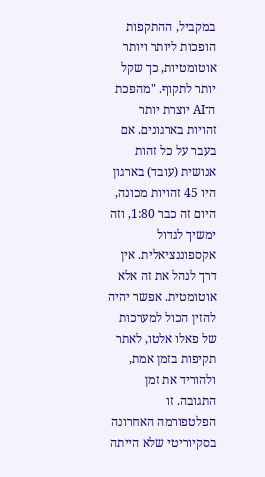במקביל, ההתקפות הופכות ליותר ויותר אוטומטיות, כך שקל יותר לתקוף. "מהפכת ה־AI יוצרת יותר זהויות בארגונים. אם בעבר על כל זהות אנושית (עובד) בארגון היו 45 זהויות מכונה, היום זה כבר 1:80, וזה ימשיך לגדול אקספוננציאלית. אין דרך לנהל את זה אלא אוטומטית. אפשר יהיה להזין הכול למערכות של פאלו אלטו, לאתר תקיפות בזמן אמת, ולהוריד את זמן התגובה. זו הפלטפורמה האחרונה בסקיוריטי שלא הייתה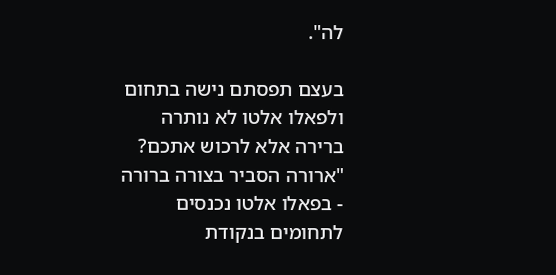לה".

בעצם תפסתם נישה בתחום ולפאלו אלטו לא נותרה ברירה אלא לרכוש אתכם?
"ארורה הסביר בצורה ברורה - בפאלו אלטו נכנסים לתחומים בנקודת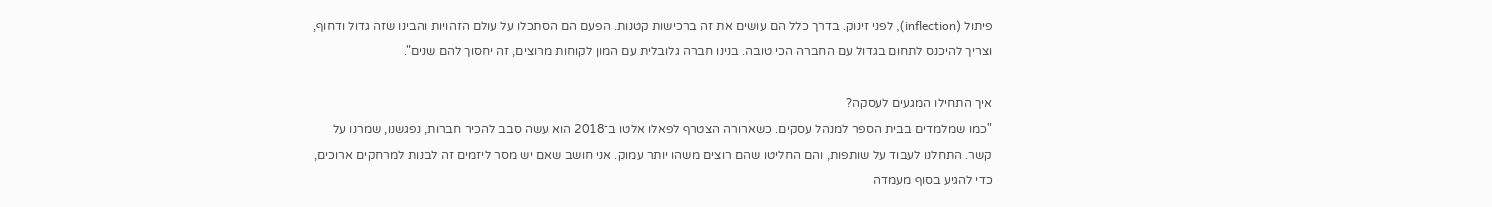פיתול (inflection), לפני זינוק. בדרך כלל הם עושים את זה ברכישות קטנות. הפעם הם הסתכלו על עולם הזהויות והבינו שזה גדול ודחוף, וצריך להיכנס לתחום בגדול עם החברה הכי טובה. בנינו חברה גלובלית עם המון לקוחות מרוצים, זה יחסוך להם שנים".

איך התחילו המגעים לעסקה?
"כמו שמלמדים בבית הספר למנהל עסקים. כשארורה הצטרף לפאלו אלטו ב־2018 הוא עשה סבב להכיר חברות, נפגשנו, שמרנו על קשר. התחלנו לעבוד על שותפות, והם החליטו שהם רוצים משהו יותר עמוק. אני חושב שאם יש מסר ליזמים זה לבנות למרחקים ארוכים, כדי להגיע בסוף מעמדה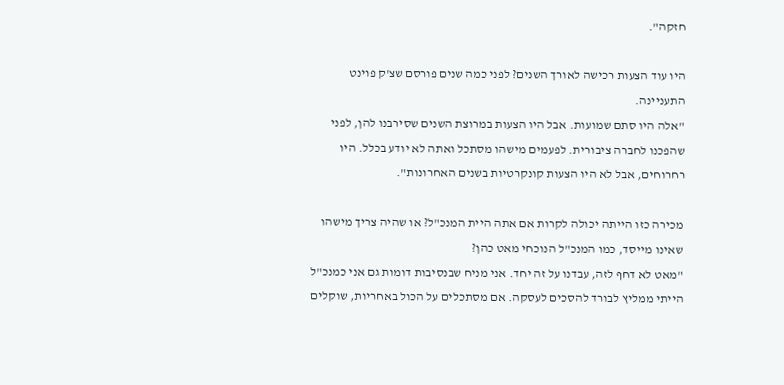חזקה".

היו עוד הצעות רכישה לאורך השנים? לפני כמה שנים פורסם שצ'ק פוינט התעניינה.
"אלה היו סתם שמועות. אבל היו הצעות במרוצת השנים שסירבנו להן, לפני שהפכנו לחברה ציבורית. לפעמים מישהו מסתכל ואתה לא יודע בכלל. היו רחרוחים, אבל לא היו הצעות קונקרטיות בשנים האחרונות".

מכירה כזו הייתה יכולה לקרות אם אתה היית המנכ"ל? או שהיה צריך מישהו שאינו מייסד, כמו המנכ"ל הנוכחי מאט כהן?
"מאט לא דחף לזה, עבדנו על זה יחד. אני מניח שבנסיבות דומות גם אני כמנכ"ל הייתי ממליץ לבורד להסכים לעסקה. אם מסתכלים על הכול באחריות, שוקלים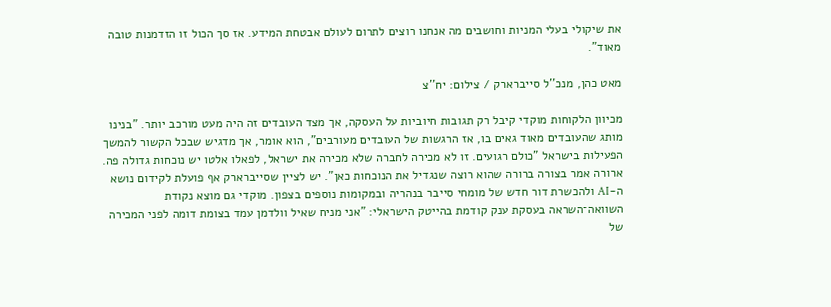את שיקולי בעלי המניות וחושבים מה אנחנו רוצים לתרום לעולם אבטחת המידע. אז סך הכול זו הזדמנות טובה מאוד".

מאט כהן, מנכ''ל סייברארק / צילום: יח''צ

מכיוון הלקוחות מוקדי קיבל רק תגובות חיוביות על העסקה, אך מצד העובדים זה היה מעט מורכב יותר. "בנינו מותג שהעובדים מאוד גאים בו, אז הרגשות של העובדים מעורבים", הוא אומר, אך מדגיש שבכל הקשור להמשך הפעילות בישראל "כולם רגועים. זו לא מכירה לחברה שלא מכירה את ישראל, לפאלו אלטו יש נוכחות גדולה פה. ארורה אמר בצורה ברורה שהוא רוצה שנגדיל את הנוכחות כאן". יש לציין שסייברארק אף פועלת לקידום נושא ה-AI ולהכשרת דור חדש של מומחי סייבר בנהריה ובמקומות נוספים בצפון. מוקדי גם מוצא נקודת השוואה־השראה בעסקת ענק קודמת בהייטק הישראלי: "אני מניח שאיל וולדמן עמד בצומת דומה לפני המכירה של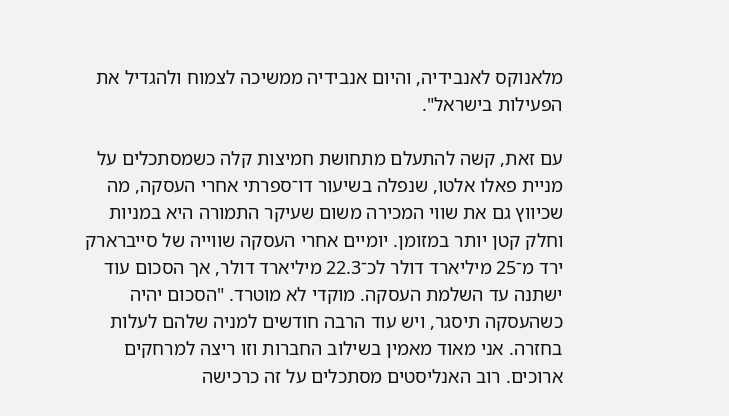מלאנוקס לאנבידיה, והיום אנבידיה ממשיכה לצמוח ולהגדיל את הפעילות בישראל".

עם זאת, קשה להתעלם מתחושת חמיצות קלה כשמסתכלים על מניית פאלו אלטו, שנפלה בשיעור דו־ספרתי אחרי העסקה, מה שכיווץ גם את שווי המכירה משום שעיקר התמורה היא במניות וחלק קטן יותר במזומן. יומיים אחרי העסקה שווייה של סייברארק ירד מ־25 מיליארד דולר לכ־22.3 מיליארד דולר, אך הסכום עוד ישתנה עד השלמת העסקה. מוקדי לא מוטרד. "הסכום יהיה כשהעסקה תיסגר, ויש עוד הרבה חודשים למניה שלהם לעלות בחזרה. אני מאוד מאמין בשילוב החברות וזו ריצה למרחקים ארוכים. רוב האנליסטים מסתכלים על זה כרכישה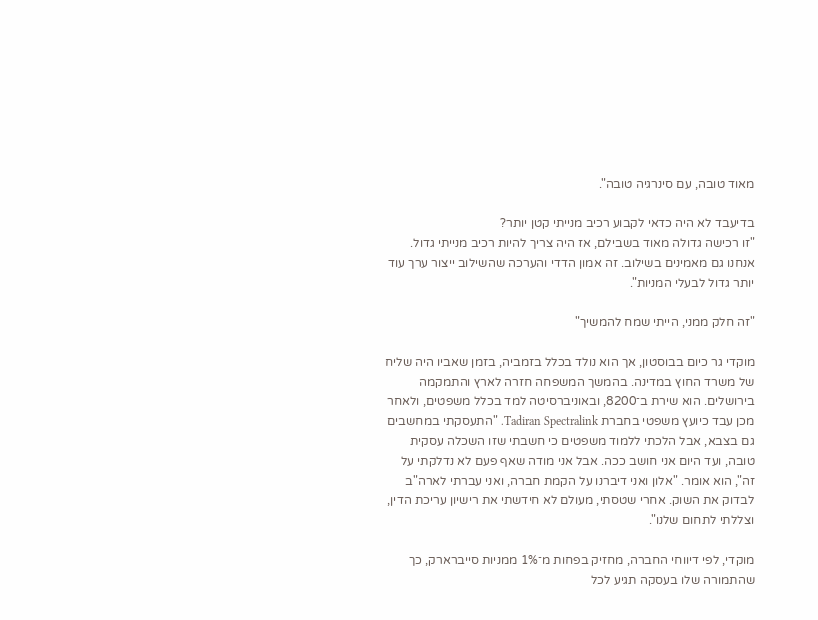מאוד טובה, עם סינרגיה טובה".

בדיעבד לא היה כדאי לקבוע רכיב מנייתי קטן יותר?
"זו רכישה גדולה מאוד בשבילם, אז היה צריך להיות רכיב מנייתי גדול. אנחנו גם מאמינים בשילוב. זה אמון הדדי והערכה שהשילוב ייצור ערך עוד יותר גדול לבעלי המניות".

"זה חלק ממני, הייתי שמח להמשיך"

מוקדי גר כיום בבוסטון, אך הוא נולד בכלל בזמביה, בזמן שאביו היה שליח של משרד החוץ במדינה. בהמשך המשפחה חזרה לארץ והתמקמה בירושלים. הוא שירת ב־8200, ובאוניברסיטה למד בכלל משפטים, ולאחר מכן עבד כיועץ משפטי בחברת Tadiran Spectralink. "התעסקתי במחשבים גם בצבא, אבל הלכתי ללמוד משפטים כי חשבתי שזו השכלה עסקית טובה, ועד היום אני חושב ככה. אבל אני מודה שאף פעם לא נדלקתי על זה", הוא אומר. "אלון ואני דיברנו על הקמת חברה, ואני עברתי לארה"ב לבדוק את השוק. אחרי שטסתי, מעולם לא חידשתי את רישיון עריכת הדין, וצללתי לתחום שלנו".

מוקדי, לפי דיווחי החברה, מחזיק בפחות מ־1% ממניות סייברארק, כך שהתמורה שלו בעסקה תגיע לכל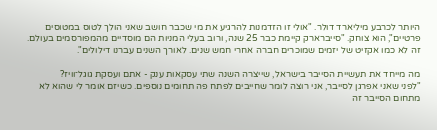היותר לכרבע מיליארד דולר. "אולי זו הזדמנות להרגיע את מי שכבר חושב שאני הולך לטוס במטוסים פרטיים", הוא צוחק. "סייברארק קיימת כבר 25 שנה, ורוב בעלי המניות הם מוסדיים מהמפורסמים בעולם. זה לא כמו אקזיט של יזמים שמוכרים חברה אחרי חמש שנים. לאורך השנים עברנו דילולים".

מה מייחד את תעשיית הסייבר בישראל, שייצרה השנה שתי עסקאות ענק - אתם ועסקת גוגל־וויז?
"לפני שאני אפרגן לסייבר, אני רוצה לומר שחייבים לפתח פה תחומים נוספים. כשיזם אומר לי שהוא לא מתחום הסייבר זה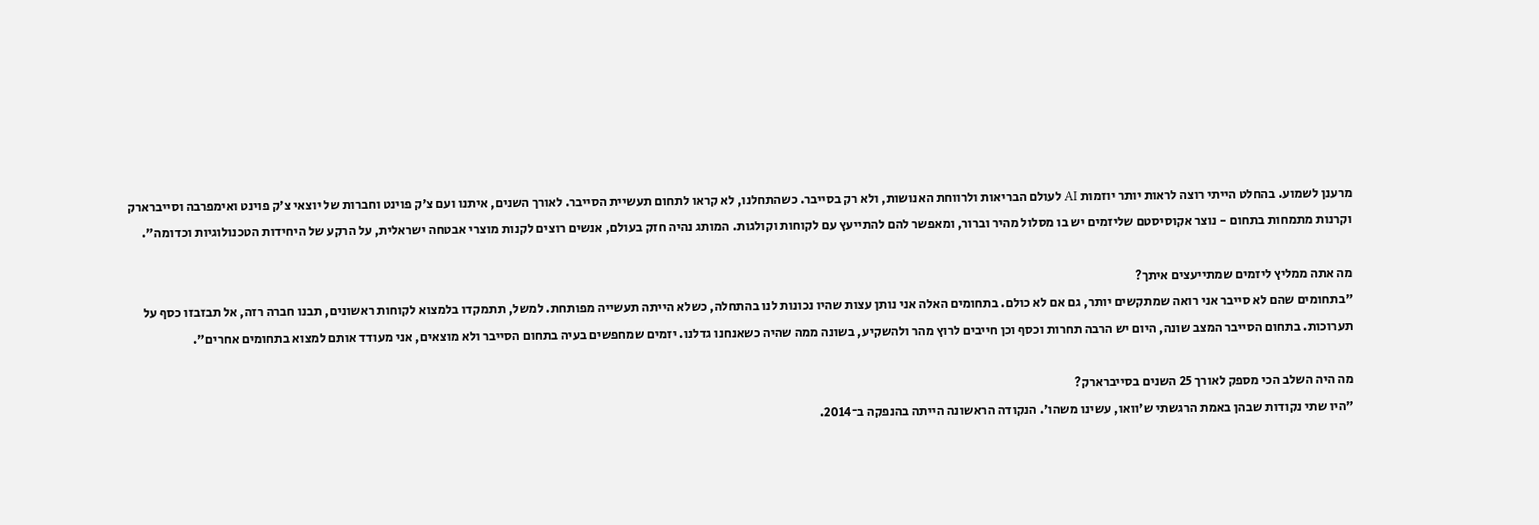מרענן לשמוע. בהחלט הייתי רוצה לראות יותר יוזמות AI לעולם הבריאות ולרווחת האנושות, ולא רק בסייבר. כשהתחלנו, לא קראו לתחום תעשיית הסייבר. לאורך השנים, איתנו ועם צ'ק פוינט וחברות של יוצאי צ'ק פוינט ואימפרבה וסייברארק וקרנות מתמחות בתחום - נוצר אקוסיסטם שליזמים יש בו מסלול מהיר וברור, ומאפשר להם להתייעץ עם לקוחות וקולגות. המותג נהיה חזק בעולם, אנשים רוצים לקנות מוצרי אבטחה ישראלית, על הרקע של היחידות הטכנולוגיות וכדומה".

מה אתה ממליץ ליזמים שמתייעצים איתך?
"בתחומים שהם לא סייבר אני רואה שמתקשים יותר, גם אם לא כולם. בתחומים האלה אני נותן עצות שהיו נכונות לנו בהתחלה, כשלא הייתה תעשייה מפותחת. למשל, תתמקדו בלמצוא לקוחות ראשונים, תבנו חברה רזה, אל תבזבזו כסף על תערוכות. בתחום הסייבר המצב שונה, היום יש הרבה תחרות וכסף וכן חייבים לרוץ מהר ולהשקיע, בשונה ממה שהיה כשאנחנו גדלנו. יזמים שמחפשים בעיה בתחום הסייבר ולא מוצאים, אני מעודד אותם למצוא בתחומים אחרים".

מה היה השלב הכי מספק לאורך 25 השנים בסייברארק?
"היו שתי נקודות שבהן באמת הרגשתי ש'וואו, עשינו משהו'. הנקודה הראשונה הייתה בהנפקה ב־2014.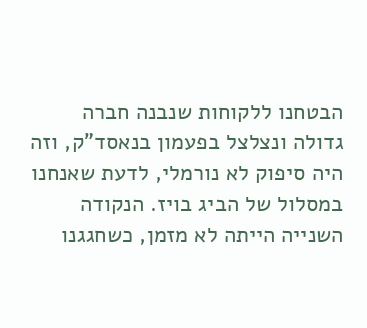הבטחנו ללקוחות שנבנה חברה גדולה ונצלצל בפעמון בנאסד"ק, וזה היה סיפוק לא נורמלי, לדעת שאנחנו במסלול של הביג בויז. הנקודה השנייה הייתה לא מזמן, כשחגגנו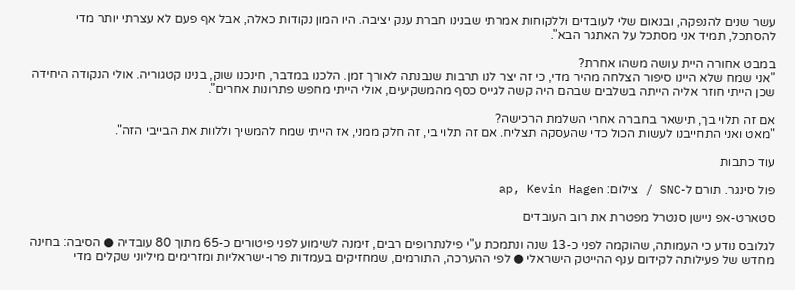עשר שנים להנפקה, ובנאום שלי לעובדים וללקוחות אמרתי שבנינו חברת ענק יציבה. היו המון נקודות כאלה, אבל אף פעם לא עצרתי יותר מדי להסתכל, תמיד אני מסתכל על האתגר הבא".

במבט אחורה היית עושה משהו אחרת?
"אני שמח שלא היינו סיפור הצלחה מהיר מדי, כי זה יצר לנו תרבות שנבנתה לאורך זמן. הלכנו במדבר, חינכנו שוק, בנינו קטגוריה. אולי הנקודה היחידה שכן הייתי חוזר אליה הייתה בשלבים שבהם היה קשה לגייס כסף מהמשקיעים, אולי הייתי מחפש פתרונות אחרים".

אם זה תלוי בך, תישאר בחברה אחרי השלמת הרכישה?
"מאט ואני התחייבנו לעשות הכול כדי שהעסקה תצליח. אם זה תלוי בי, זה חלק ממני, אז הייתי שמח להמשיך וללוות את הבייבי הזה".

עוד כתבות

פול סינגר. תורם ל-SNC / צילום: ap, Kevin Hagen

סטארט-אפ ניישן סנטרל מפטרת את רוב העובדים

לגלובס נודע כי העמותה, שהוקמה לפני כ-13 שנה ונתמכת ע"י פילנתרופים רבים, זימנה לשימוע לפני פיטורים כ-65 מתוך 80 עובדיה ● הסיבה: בחינה מחדש של פעילותה לקידום ענף ההייטק הישראלי ● לפי ההערכה, התורמים, שמחזיקים בעמדות פרו-ישראליות ומזרימים מיליוני שקלים מדי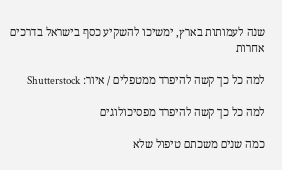שנה לעמותות בארץ, ימשיכו להשקיע כסף בישראל בדרכים אחרות

למה כל כך קשה להיפרד ממטפלים / איור: Shutterstock

למה כל כך קשה להיפרד מפסיכולוגים

כמה שנים משכתם טיפול שלא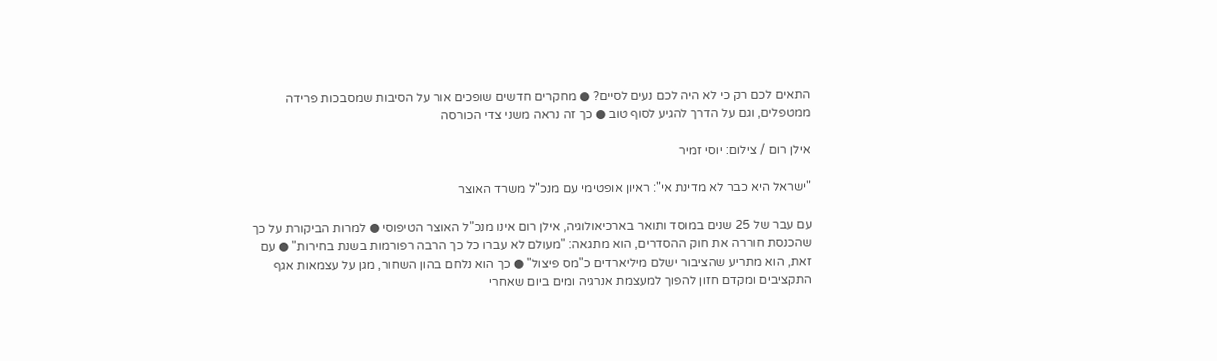התאים לכם רק כי לא היה לכם נעים לסיים? ● מחקרים חדשים שופכים אור על הסיבות שמסבכות פרידה ממטפלים, וגם על הדרך להגיע לסוף טוב ● כך זה נראה משני צדי הכורסה

אילן רום / צילום: יוסי זמיר

"ישראל היא כבר לא מדינת אי": ראיון אופטימי עם מנכ"ל משרד האוצר

עם עבר של 25 שנים במוסד ותואר בארכיאולוגיה, אילן רום אינו מנכ"ל האוצר הטיפוסי ● למרות הביקורת על כך שהכנסת חוררה את חוק ההסדרים, הוא מתגאה: "מעולם לא עברו כל כך הרבה רפורמות בשנת בחירות" ● עם זאת, הוא מתריע שהציבור ישלם מיליארדים כ"מס פיצול" ● כך הוא נלחם בהון השחור, מגן על עצמאות אגף התקציבים ומקדם חזון להפוך למעצמת אנרגיה ומים ביום שאחרי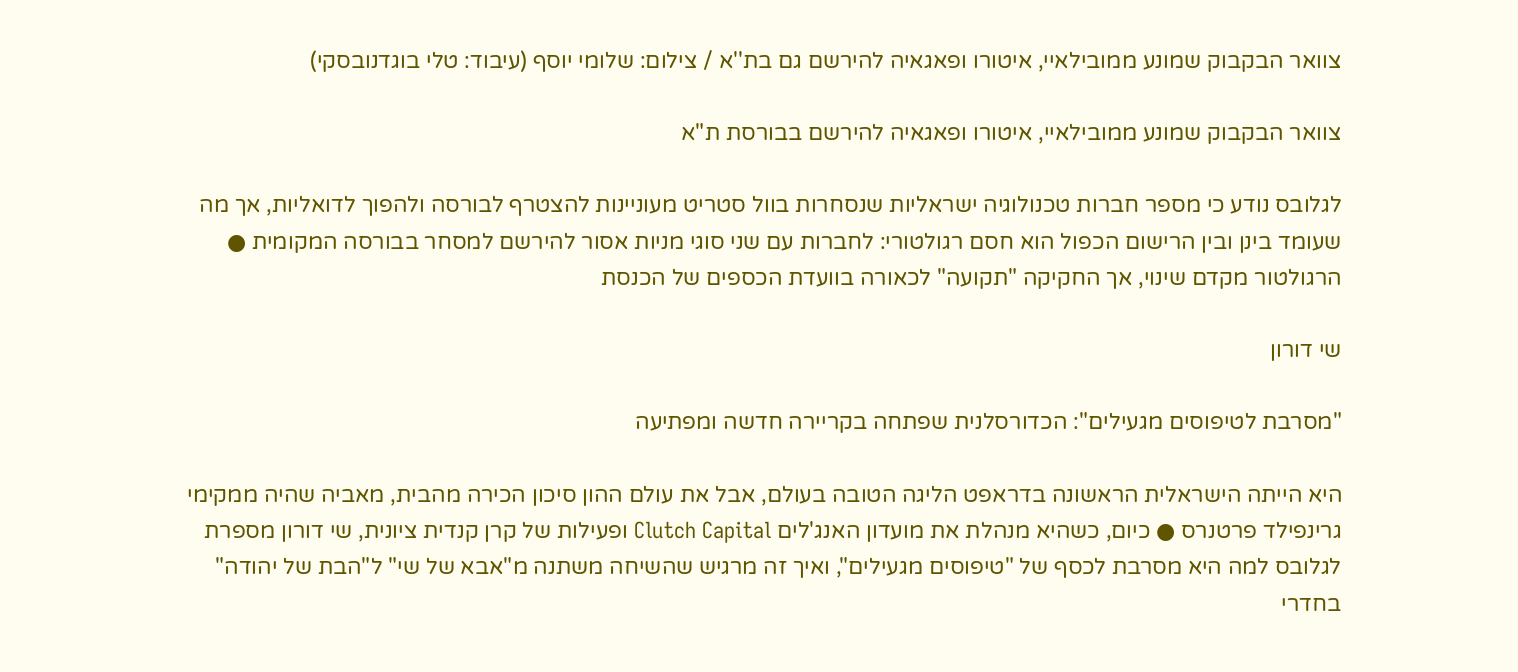צוואר הבקבוק שמונע ממובילאיי, איטורו ופאגאיה להירשם גם בת''א / צילום: שלומי יוסף (עיבוד: טלי בוגדנובסקי)

צוואר הבקבוק שמונע ממובילאיי, איטורו ופאגאיה להירשם בבורסת ת"א

לגלובס נודע כי מספר חברות טכנולוגיה ישראליות שנסחרות בוול סטריט מעוניינות להצטרף לבורסה ולהפוך לדואליות, אך מה שעומד בינן ובין הרישום הכפול הוא חסם רגולטורי: לחברות עם שני סוגי מניות אסור להירשם למסחר בבורסה המקומית ● הרגולטור מקדם שינוי, אך החקיקה "תקועה" לכאורה בוועדת הכספים של הכנסת

שי דורון

"מסרבת לטיפוסים מגעילים": הכדורסלנית שפתחה בקריירה חדשה ומפתיעה

היא הייתה הישראלית הראשונה בדראפט הליגה הטובה בעולם, אבל את עולם ההון סיכון הכירה מהבית, מאביה שהיה ממקימי גרינפילד פרטנרס ● כיום, כשהיא מנהלת את מועדון האנג'לים Clutch Capital ופעילות של קרן קנדית ציונית, שי דורון מספרת לגלובס למה היא מסרבת לכסף של "טיפוסים מגעילים", ואיך זה מרגיש שהשיחה משתנה מ"אבא של שי" ל"הבת של יהודה" בחדרי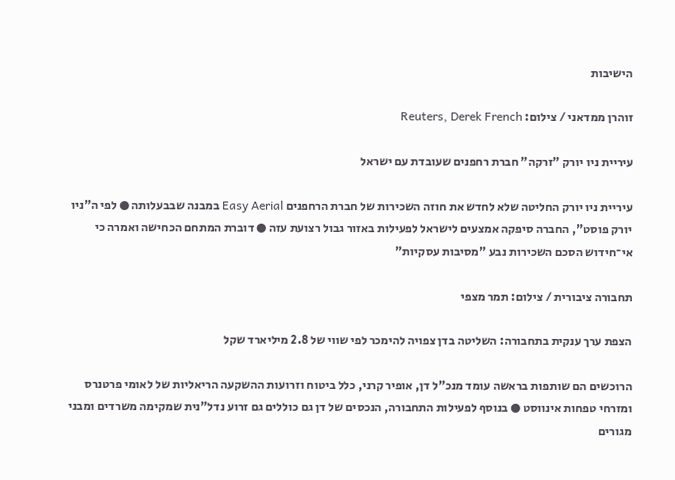הישיבות

זוהרן ממדאני / צילום: Reuters, Derek French

עיריית ניו יורק "זרקה" חברת רחפנים שעובדת עם ישראל

עיריית ניו יורק החליטה שלא לחדש את חוזה השכירות של חברת הרחפנים Easy Aerial במבנה שבבעלותה ● לפי ה"ניו יורק פוסט", החברה סיפקה אמצעים לישראל לפעילות באזור גבול רצועת עזה ● דוברת המתחם הכחישה ואמרה כי אי־חידוש הסכם השכירות נבע "מסיבות עסקיות"

תחבורה ציבורית / צילום: תמר מצפי

הצפת ערך ענקית בתחבורה: השליטה בדן צפויה להימכר לפי שווי של 2.8 מיליארד שקל

הרוכשים הם שותפות בראשה עומד מנכ"ל דן, אופיר קרני, כלל ביטוח וזרועות ההשקעה הריאליות של לאומי פרטנרס ומזרחי טפחות אינווסט ● בנוסף לפעילות התחבורה, הנכסים של דן גם כוללים גם זרוע נדל"נית שמקימה משרדים ומבני מגורים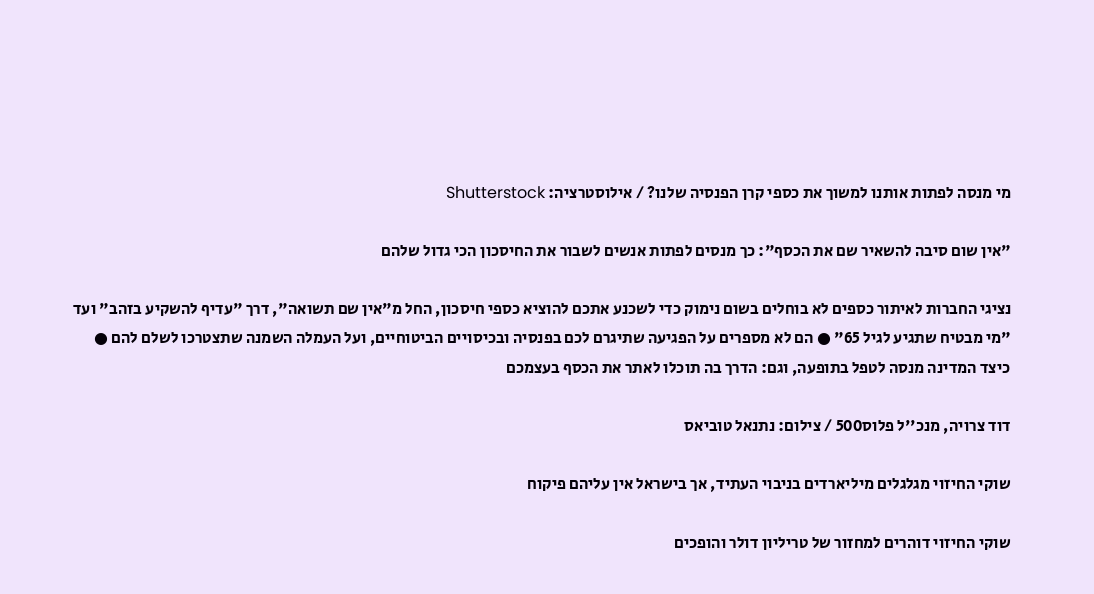מי מנסה לפתות אותנו למשוך את כספי קרן הפנסיה שלנו? / אילוסטרציה: Shutterstock

"אין שום סיבה להשאיר שם את הכסף": כך מנסים לפתות אנשים לשבור את החיסכון הכי גדול שלהם

נציגי החברות לאיתור כספים לא בוחלים בשום נימוק כדי לשכנע אתכם להוציא כספי חיסכון, החל מ"אין שם תשואה", דרך "עדיף להשקיע בזהב" ועד "מי מבטיח שתגיע לגיל 65" ● הם לא מספרים על הפגיעה שתיגרם לכם בפנסיה ובכיסויים הביטוחיים, ועל העמלה השמנה שתצטרכו לשלם להם ● כיצד המדינה מנסה לטפל בתופעה, וגם: הדרך בה תוכלו לאתר את הכסף בעצמכם

דוד צרויה, מנכ''ל פלוס500 / צילום: נתנאל טוביאס

שוקי החיזוי מגלגלים מיליארדים בניבוי העתיד, אך בישראל אין עליהם פיקוח

שוקי החיזוי דוהרים למחזור של טריליון דולר והופכים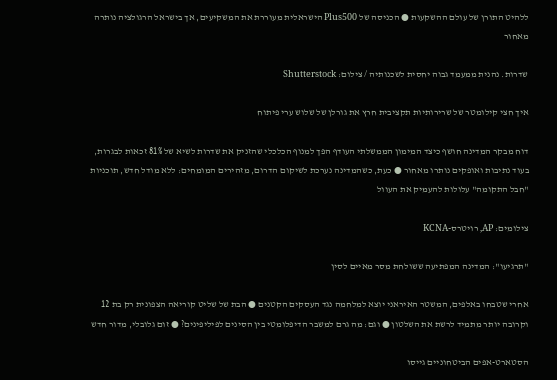ללהיט התורן של עולם ההשקעות ● הכניסה של Plus500 הישראלית מעוררת את המשקיעים, אך בישראל הרגולציה נותרה מאחור

שדרות. נהנית ממעמד גבוה יחסית לשכנותיה / צילום: Shutterstock

איך חצי קילומטר של שרירותיות תקציבית חרץ את גורלן של שלוש ערי פיתוח

דוח מבקר המדינה חושף כיצד המימון הממשלתי העודף הפך למנוף הכלכלי שהזניק את שדרות לשיא של 81% זכאות לבגרות, בעוד נתיבות ואופקים נותרו מאחור ● כעת, כשהמדינה נערכת לשיקום הדרום, מזהירים המומחים: ללא מודל חדש, תוכניות "חבל התקומה" עלולות להעמיק את העוול

צילומים: AP, רויטרס-KCNA

"תרגיעו": המדינה המפתיעה ששולחת מסר מאיים לסין

אחרי שטבחו באלפים, המשטר האיראני יוצא למלחמה נגד העסקים הקטנים ● הבת של שליט קוריאה הצפונית רק בת 12 וקרובה יותר מתמיד לרשת את השלטון ● וגם: מה גרם למשבר הדיפלומטי בין הסינים לפיליפינים? ● זום גלובלי, מדור חדש

הסטארט-אפים הביטחוניים גייסו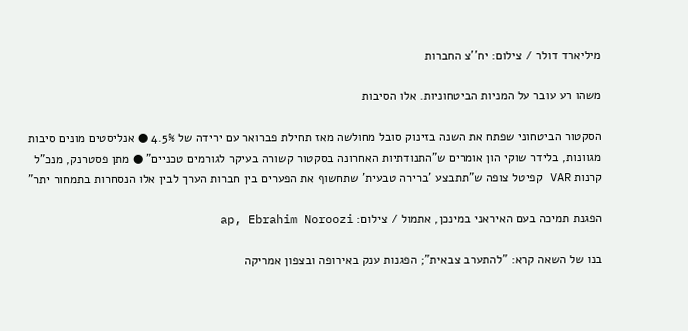מיליארד דולר / צילום: יח''צ החברות

משהו רע עובר על המניות הביטחוניות. אלו הסיבות

הסקטור הביטחוני שפתח את השנה בזינוק סובל מחולשה מאז תחילת פברואר עם ירידה של 4.5% ● אנליסטים מונים סיבות מגוונות, בלידר שוקי הון אומרים ש"התנודתיות האחרונה בסקטור קשורה בעיקר לגורמים טכניים" ● מתן פסטרנק, מנכ"ל קרנות VAR קפיטל צופה ש"תתבצע 'ברירה טבעית' שתחשוף את הפערים בין חברות הערך לבין אלו הנסחרות בתמחור יתר"

הפגנת תמיכה בעם האיראני במינכן, אתמול / צילום: ap, Ebrahim Noroozi

בנו של השאה קרא: "להתערב צבאית"; הפגנות ענק באירופה ובצפון אמריקה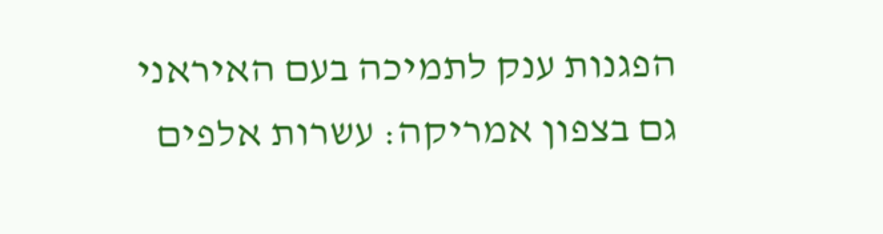הפגנות ענק לתמיכה בעם האיראני גם בצפון אמריקה: עשרות אלפים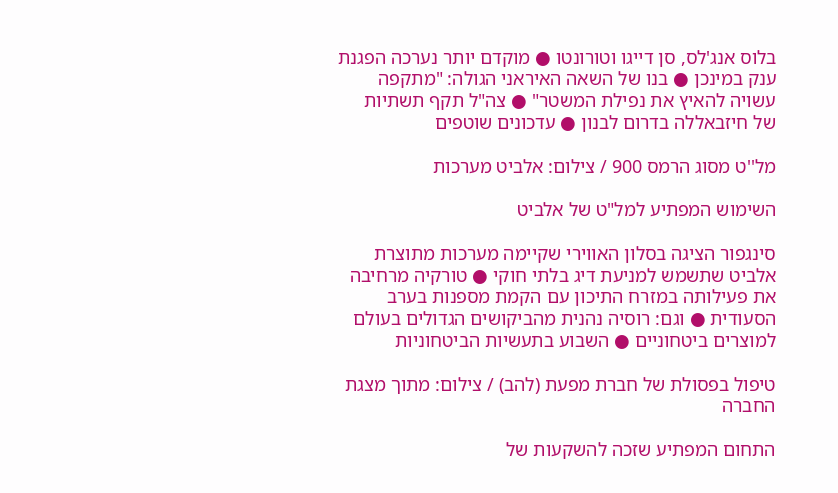בלוס אנג'לס, סן דייגו וטורונטו ● מוקדם יותר נערכה הפגנת ענק במינכן ● בנו של השאה האיראני הגולה: "מתקפה עשויה להאיץ את נפילת המשטר" ● צה"ל תקף תשתיות של חיזבאללה בדרום לבנון ● עדכונים שוטפים

מל''ט מסוג הרמס 900 / צילום: אלביט מערכות

השימוש המפתיע למל"ט של אלביט

סינגפור הציגה בסלון האווירי שקיימה מערכות מתוצרת אלביט שתשמש למניעת דיג בלתי חוקי ● טורקיה מרחיבה את פעילותה במזרח התיכון עם הקמת מספנות בערב הסעודית ● וגם: רוסיה נהנית מהביקושים הגדולים בעולם למוצרים ביטחוניים ● השבוע בתעשיות הביטחוניות

טיפול בפסולת של חברת מפעת (להב) / צילום: מתוך מצגת החברה

התחום המפתיע שזכה להשקעות של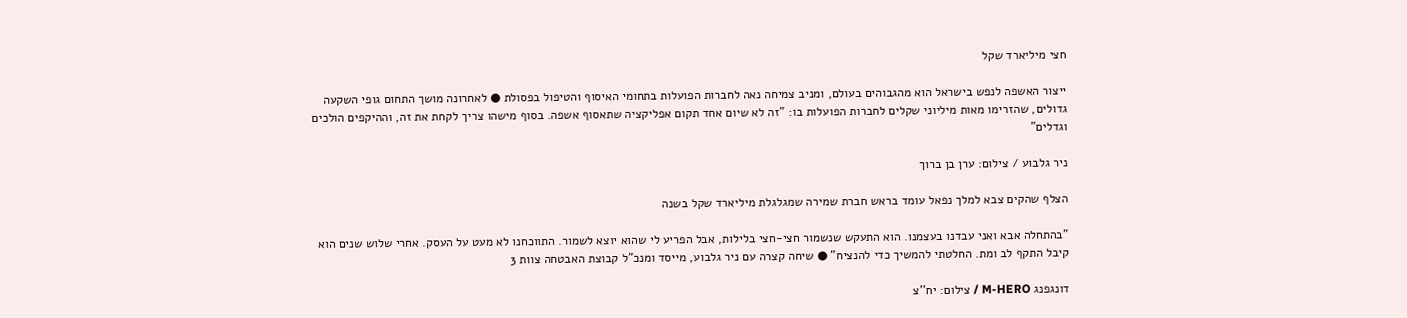חצי מיליארד שקל

ייצור האשפה לנפש בישראל הוא מהגבוהים בעולם, ומניב צמיחה נאה לחברות הפועלות בתחומי האיסוף והטיפול בפסולת ● לאחרונה מושך התחום גופי השקעה גדולים, שהזרימו מאות מיליוני שקלים לחברות הפועלות בו: "זה לא שיום אחד תקום אפליקציה שתאסוף אשפה. בסוף מישהו צריך לקחת את זה, וההיקפים הולכים וגדלים"

ניר גלבוע / צילום: ערן בן ברוך

הצלף שהקים צבא למלך נפאל עומד בראש חברת שמירה שמגלגלת מיליארד שקל בשנה

"בהתחלה אבא ואני עבדנו בעצמנו. הוא התעקש שנשמור חצי-חצי בלילות, אבל הפריע לי שהוא יוצא לשמור. התווכחנו לא מעט על העסק. אחרי שלוש שנים הוא קיבל התקף לב ומת. החלטתי להמשיך כדי להנציח" ● שיחה קצרה עם ניר גלבוע, מייסד ומנכ"ל קבוצת האבטחה צוות 3

דונגפנג M-HERO / צילום: יח''צ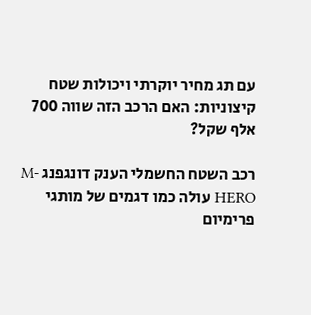עם תג מחיר יוקרתי ויכולות שטח קיצוניות: האם הרכב הזה שווה 700 אלף שקל?

רכב השטח החשמלי הענק דונגפנג M-HERO עולה כמו דגמים של מותגי פרימיום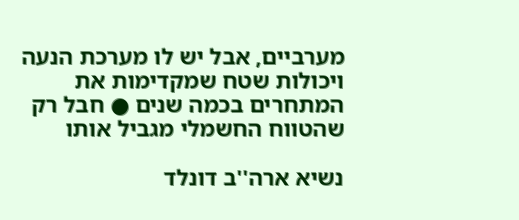מערביים, אבל יש לו מערכת הנעה ויכולות שטח שמקדימות את המתחרים בכמה שנים ● חבל רק שהטווח החשמלי מגביל אותו

נשיא ארה''ב דונלד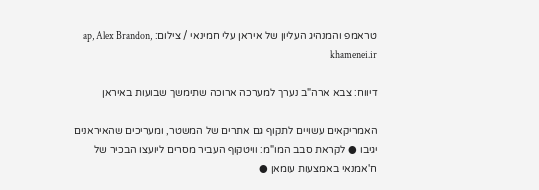טראמפ והמנהיג העליון של איראן עלי חמינאי / צילום: ap, Alex Brandon, khamenei.ir

דיווח: צבא ארה"ב נערך למערכה ארוכה שתימשך שבועות באיראן

האמריקאים עשויים לתקוף גם אתרים של המשטר, ומעריכים שהאיראנים יגיבו ● לקראת סבב המו"מ: וויטקוף העביר מסרים ליועצו הבכיר של ח'אמנאי באמצעות עומאן ●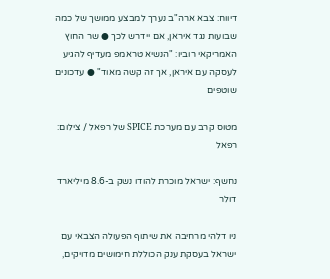דיווח: צבא ארה"ב נערך למבצע ממושך של כמה שבועות נגד איראן, אם יידרש לכך ● שר החוץ האמריקאי רוביו: "הנשיא טראמפ מעדיף להגיע לעסקה עם איראן, אך זה קשה מאוד" ● עדכונים שוטפים

מטוס קרב עם מערכת SPICE של רפאל / צילום: רפאל

נחשף: ישראל מוכרת להודו נשק ב-8.6 מיליארד דולר

ניו דלהי מרחיבה את שיתוף הפעולה הצבאי עם ישראל בעסקת ענק הכוללת חימושים מדויקים,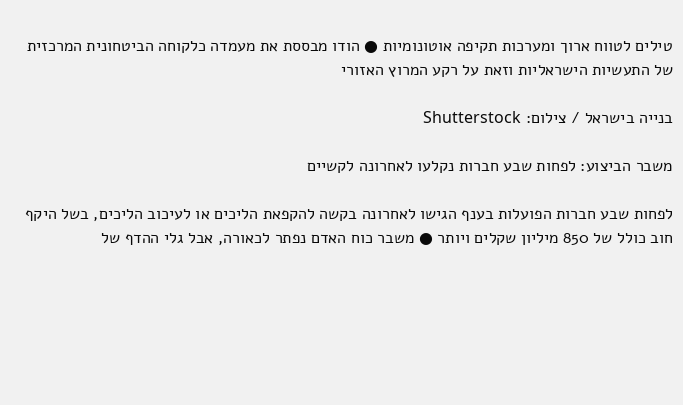טילים לטווח ארוך ומערכות תקיפה אוטונומיות ● הודו מבססת את מעמדה כלקוחה הביטחונית המרכזית של התעשיות הישראליות וזאת על רקע המרוץ האזורי

בנייה בישראל / צילום: Shutterstock

משבר הביצוע: לפחות שבע חברות נקלעו לאחרונה לקשיים

לפחות שבע חברות הפועלות בענף הגישו לאחרונה בקשה להקפאת הליכים או לעיכוב הליכים, בשל היקף חוב כולל של 850 מיליון שקלים ויותר ● משבר כוח האדם נפתר לכאורה, אבל גלי ההדף של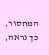המחסור, כך נראה,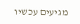מגיעים עכשיו